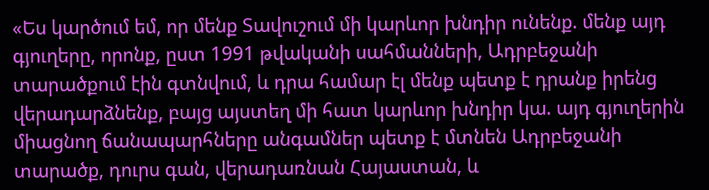«Ես կարծում եմ, որ մենք Տավուշում մի կարևոր խնդիր ունենք. մենք այդ գյուղերը, որոնք, ըստ 1991 թվականի սահմանների, Ադրբեջանի տարածքում էին գտնվում, և դրա համար էլ մենք պետք է դրանք իրենց վերադարձնենք, բայց այստեղ մի հատ կարևոր խնդիր կա. այդ գյուղերին միացնող ճանապարհները անգամներ պետք է մտնեն Ադրբեջանի տարածք, դուրս գան, վերադառնան Հայաստան, և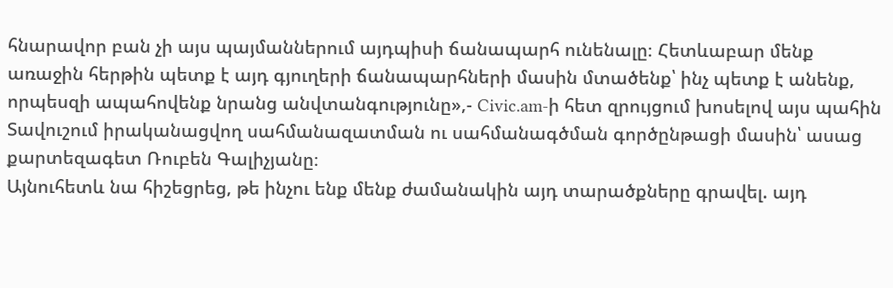հնարավոր բան չի այս պայմաններում այդպիսի ճանապարհ ունենալը։ Հետևաբար մենք առաջին հերթին պետք է այդ գյուղերի ճանապարհների մասին մտածենք՝ ինչ պետք է անենք, որպեսզի ապահովենք նրանց անվտանգությունը»,- Civic.am-ի հետ զրույցում խոսելով այս պահին Տավուշում իրականացվող սահմանազատման ու սահմանագծման գործընթացի մասին՝ ասաց քարտեզագետ Ռուբեն Գալիչյանը։
Այնուհետև նա հիշեցրեց, թե ինչու ենք մենք ժամանակին այդ տարածքները գրավել. այդ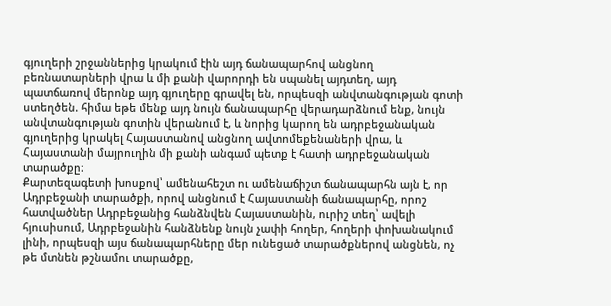գյուղերի շրջաններից կրակում էին այդ ճանապարհով անցնող բեռնատարների վրա և մի քանի վարորդի են սպանել այդտեղ, այդ պատճառով մերոնք այդ գյուղերը գրավել են, որպեսզի անվտանգության գոտի ստեղծեն. հիմա եթե մենք այդ նույն ճանապարհը վերադարձնում ենք, նույն անվտանգության գոտին վերանում է, և նորից կարող են ադրբեջանական գյուղերից կրակել Հայաստանով անցնող ավտոմեքենաների վրա, և Հայաստանի մայրուղին մի քանի անգամ պետք է հատի ադրբեջանական տարածքը։
Քարտեզագետի խոսքով՝ ամենահեշտ ու ամենաճիշտ ճանապարհն այն է, որ Ադրբեջանի տարածքի, որով անցնում է Հայաստանի ճանապարհը, որոշ հատվածներ Ադրբեջանից հանձնվեն Հայաստանին, ուրիշ տեղ՝ ավելի հյուսիսում, Ադրբեջանին հանձնենք նույն չափի հողեր, հողերի փոխանակում լինի, որպեսզի այս ճանապարհները մեր ունեցած տարածքներով անցնեն, ոչ թե մտնեն թշնամու տարածքը,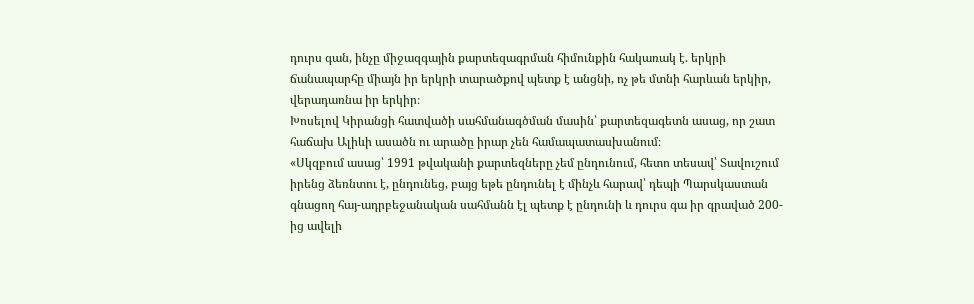դուրս գան, ինչը միջազգային քարտեզագրման հիմունքին հակառակ է. երկրի ճանապարհը միայն իր երկրի տարածքով պետք է անցնի, ոչ թե մտնի հարևան երկիր, վերադառնա իր երկիր։
Խոսելով Կիրանցի հատվածի սահմանագծման մասին՝ քարտեզագետն ասաց, որ շատ հաճախ Ալիևի ասածն ու արածը իրար չեն համապատասխանում։
«Սկզբում ասաց՝ 1991 թվականի քարտեզները չեմ ընդունում, հետո տեսավ՝ Տավուշում իրենց ձեռնտու է, ընդունեց, բայց եթե ընդունել է մինչև հարավ՝ դեպի Պարսկաստան գնացող հայ-ադրբեջանական սահմանն էլ պետք է ընդունի և դուրս գա իր գրաված 200-ից ավելի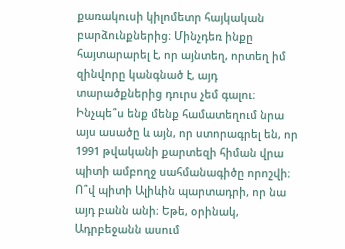քառակուսի կիլոմետր հայկական բարձունքներից։ Մինչդեռ ինքը հայտարարել է, որ այնտեղ, որտեղ իմ զինվորը կանգնած է, այդ տարածքներից դուրս չեմ գալու։ Ինչպե՞ս ենք մենք համատեղում նրա այս ասածը և այն, որ ստորագրել են, որ 1991 թվականի քարտեզի հիման վրա պիտի ամբողջ սահմանագիծը որոշվի։ Ո՞վ պիտի Ալիևին պարտադրի, որ նա այդ բանն անի։ Եթե, օրինակ, Ադրբեջանն ասում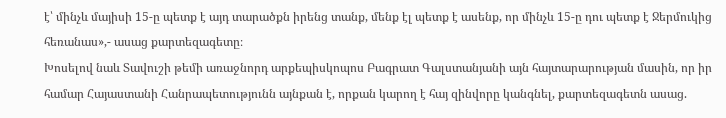է՝ մինչև մայիսի 15-ը պետք է այդ տարածքն իրենց տանք, մենք էլ պետք է ասենք, որ մինչև 15-ը դու պետք է Ջերմուկից հեռանաս»,- ասաց քարտեզագետը։
Խոսելով նաև Տավուշի թեմի առաջնորդ արքեպիսկոպոս Բագրատ Գալստանյանի այն հայտարարության մասին, որ իր համար Հայաստանի Հանրապետությունն այնքան է, որքան կարող է հայ զինվորը կանգնել, քարտեզագետն ասաց.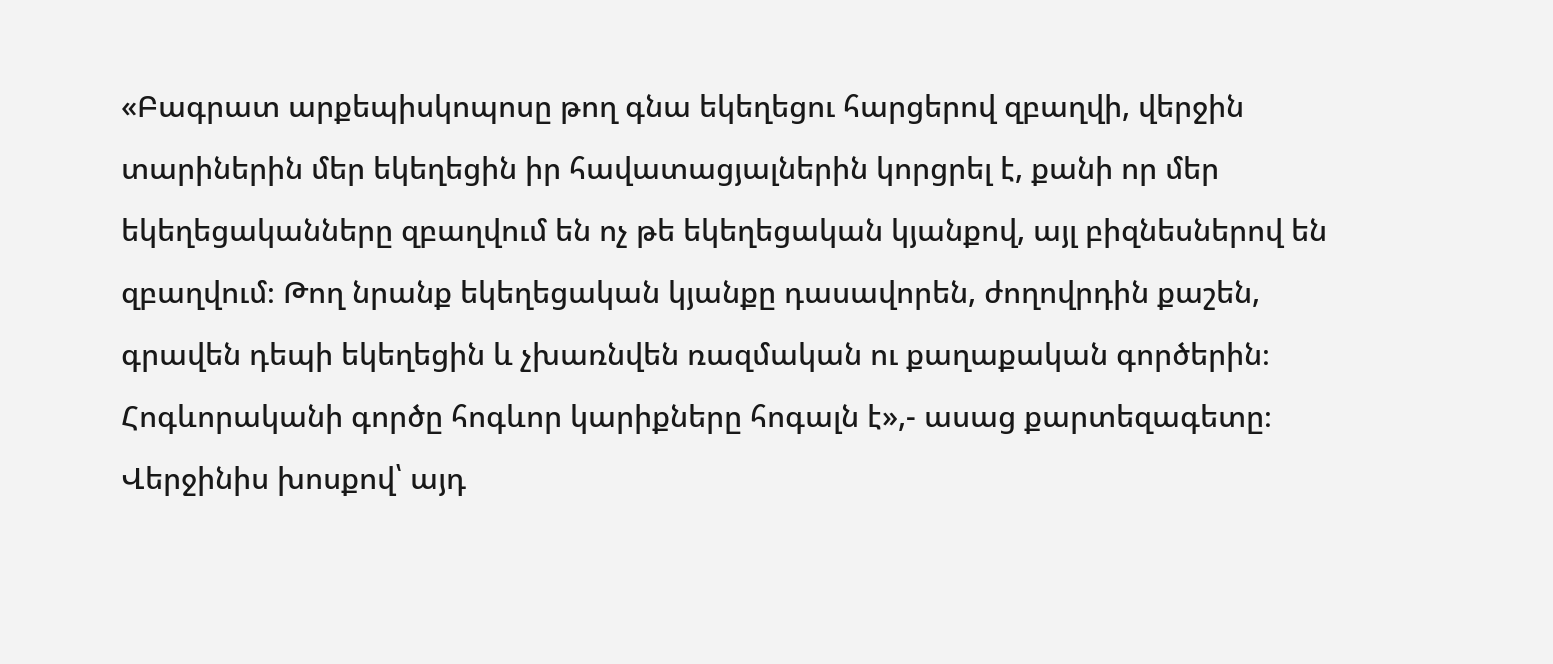«Բագրատ արքեպիսկոպոսը թող գնա եկեղեցու հարցերով զբաղվի, վերջին տարիներին մեր եկեղեցին իր հավատացյալներին կորցրել է, քանի որ մեր եկեղեցականները զբաղվում են ոչ թե եկեղեցական կյանքով, այլ բիզնեսներով են զբաղվում։ Թող նրանք եկեղեցական կյանքը դասավորեն, ժողովրդին քաշեն, գրավեն դեպի եկեղեցին և չխառնվեն ռազմական ու քաղաքական գործերին։ Հոգևորականի գործը հոգևոր կարիքները հոգալն է»,- ասաց քարտեզագետը։
Վերջինիս խոսքով՝ այդ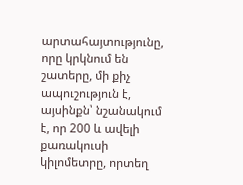արտահայտությունը, որը կրկնում են շատերը, մի քիչ ապուշություն է, այսինքն՝ նշանակում է, որ 200 և ավելի քառակուսի կիլոմետրը, որտեղ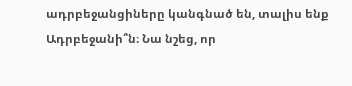ադրբեջանցիները կանգնած են, տալիս ենք Ադրբեջանի՞ն։ Նա նշեց, որ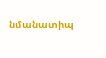նմանատիպ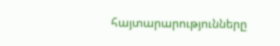հայտարարությունները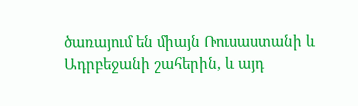ծառայում են միայն Ռուսաստանի և Ադրբեջանի շահերին, և այդ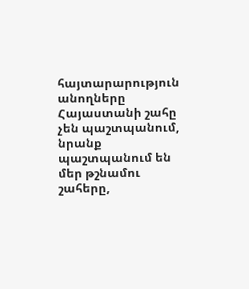հայտարարություն անողները Հայաստանի շահը չեն պաշտպանում, նրանք պաշտպանում են մեր թշնամու շահերը,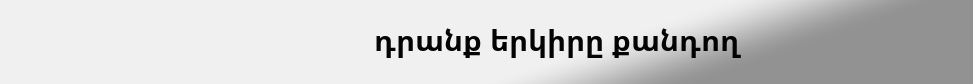դրանք երկիրը քանդող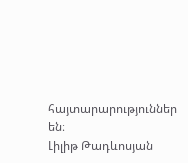հայտարարություններ են։
Լիլիթ Թադևոսյան